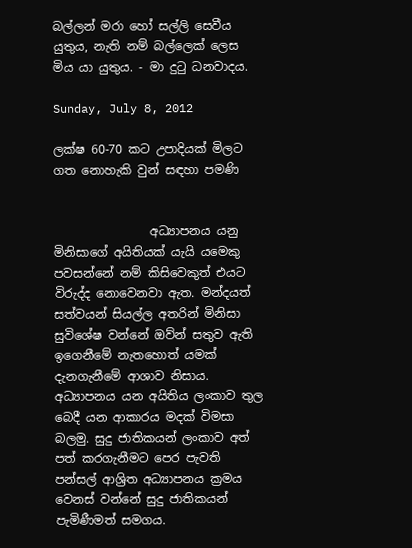බල්ලන් මරා හෝ සල්ලි සෙවීය යුතුය, නැති නම් බල්ලෙක් ලෙස මිය යා යුතුය. - මා දුටු ධනවාදය.

Sunday, July 8, 2012

ලක්ෂ 60-70 කට උපාදියක් මිලට ගත නොහැකි වුන් සඳහා පමණි


                අධ්‍යාපනය යනු මිනිසාගේ අයිතියක් යැයි යමෙකු පවසන්නේ නම් කිසිවෙකුත් එයට විරුද්ද නොවෙනවා ඇත. මන්දයත් සත්වයන් සියල්ල අතරින් මිනිසා සුවිශේෂ වන්නේ ඔව්න් සතුව ඇති ඉගෙනීමේ නැතහොත් යමක් දැනගැනීමේ ආශාව නිසාය. අධ්‍යාපනය යන අයිතිය ලංකාව තුල බෙදී යන ආකාරය මදක් විමසා බලමු. සුදු ජාතිකයන් ලංකාව අත් පත් කරගැනීමට පෙර පැවති පන්සල් ආශ්‍රිත අධ්‍යාපනය ක්‍රමය වෙනස් වන්නේ සුදු ජාතිකයන් පැමිණීමත් සමගය.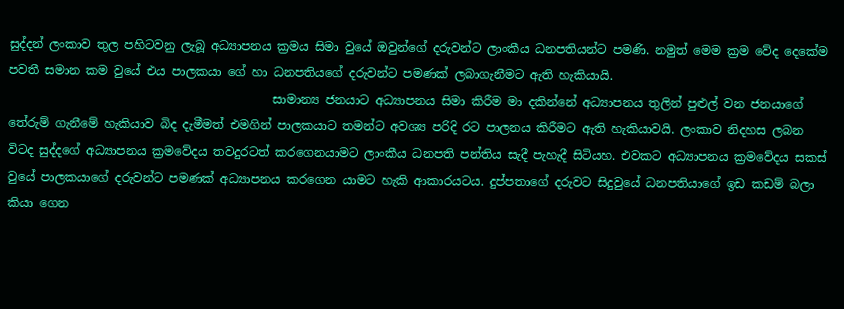සුද්දන් ලංකාව තුල පහිටවනු ලැබූ අධ්‍යාපනය ක්‍රමය සිමා වුයේ ඔවුන්ගේ දරුවන්ට ලාංකීය ධනපතියන්ට පමණි. නමුත් මෙම ක්‍රම වේද දෙකේම පවතී සමාන කම වුයේ එය පාලකයා ගේ හා ධනපතියගේ දරුවන්ට පමණක් ලබාගැනීමට ඇති හැකියායි.
                                            සාමාන්‍ය ජනයාට අධ්‍යාපනය සිමා කිරීම මා දකින්නේ අධ්‍යාපනය තුලින් පුළුල් වන ජනයාගේ තේරුම් ගැනීමේ හැකියාව බිද දැමීමත් එමගින් පාලකයාට තමන්ට අවශ්‍ය පරිදි රට පාලනය කිරීමට ඇති හැකියාවයි. ලංකාව නිදහස ලබන විටද සුද්දගේ අධ්‍යාපනය ක්‍රමවේදය තවදුරටත් කරගෙනයාමට ලාංකීය ධනපති පන්තිය සැදී පැහැදී සිටියහ. එවකට අධ්‍යාපනය ක්‍රමවේදය සකස් වුයේ පාලකයාගේ දරුවන්ට පමණක් අධ්‍යාපනය කරගෙන යාමට හැකි ආකාරයටය. දුප්පතාගේ දරුවට සිදුවුයේ ධනපතියාගේ ඉඩ කඩම් බලා කියා ගෙන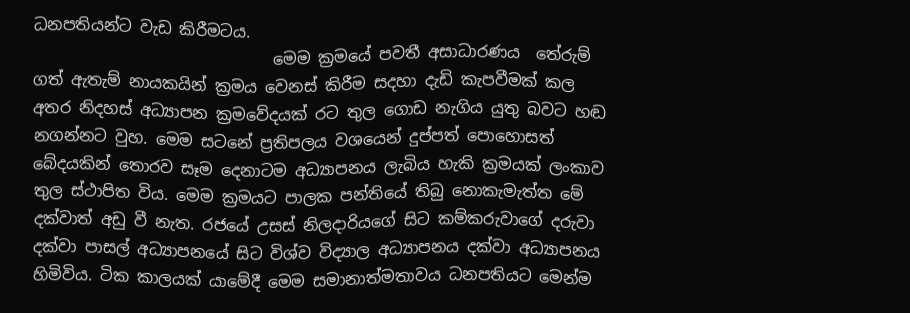ධනපතියන්ට වැඩ කිරීමටය.
                              මෙම ක්‍රමයේ පවතී අසාධාරණය  තේරුම් ගත් ඇතැම් නායකයින් ක්‍රමය වෙනස් කිරීම සදහා දැඩි කැපවීමක් කල අතර නිදහස් අධ්‍යාපන ක්‍රමවේදයක් රට තුල ගොඩ නැගිය යුතු බවට හඬ නගන්නට වුහ. මෙම සටනේ ප්‍රතිපලය වශයෙන් දුප්පත් පොහොසත් බේදයකින් තොරව සෑම දෙනාටම අධ්‍යාපනය ලැබිය හැකි ක්‍රමයක් ලංකාව තුල ස්ථාපිත විය. මෙම ක්‍රමයට පාලක පන්තියේ තිබු නොකැමැත්ත මේ දක්වාත් අඩු වී නැත. රජයේ උසස් නිලදාරියගේ සිට කම්කරුවාගේ දරුවා දක්වා පාසල් අධ්‍යාපනයේ සිට විශ්ව විද්‍යාල අධ්‍යාපනය දක්වා අධ්‍යාපනය හිමිවිය. ටික කාලයක් යාමේදී මෙම සමානාත්මතාවය ධනපතියට මෙන්ම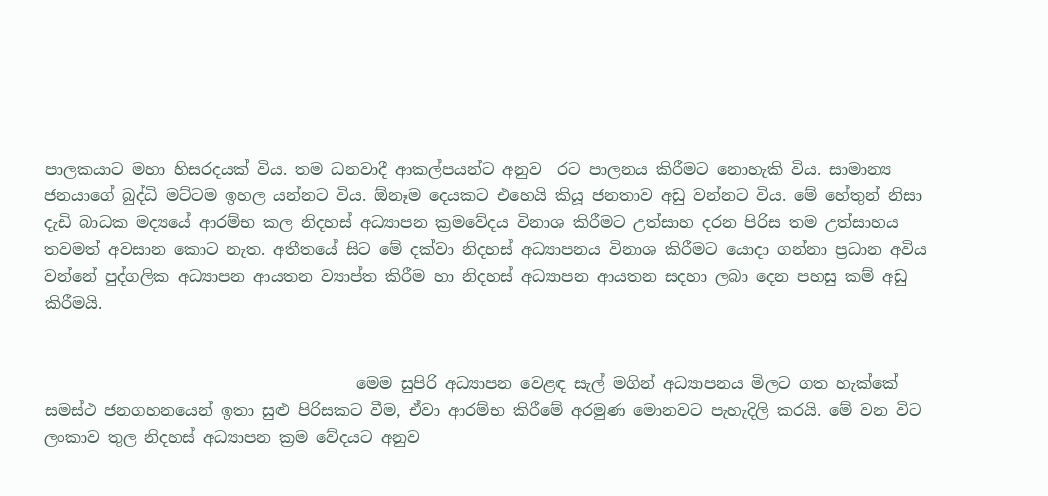පාලකයාට මහා හිසරදයක් විය. තම ධනවාදී ආකල්පයන්ට අනුව  රට පාලනය කිරීමට නොහැකි විය. සාමාන්‍ය ජනයාගේ බුද්ධි මට්ටම ඉහල යන්නට විය. ඕනෑම දෙයකට එහෙයි කියූ ජනතාව අඩු වන්නට විය. මේ හේතුන් නිසා දැඩි බාධක මද්‍යයේ ආරම්භ කල නිදහස් අධ්‍යාපන ක්‍රමවේදය විනාශ කිරීමට උත්සාහ දරන පිරිස තම උත්සාහය තවමත් අවසාන කොට නැත. අතීතයේ සිට මේ දක්වා නිදහස් අධ්‍යාපනය විනාශ කිරීමට යොදා ගන්නා ප්‍රධාන අවිය වන්නේ පුද්ගලික අධ්‍යාපන ආයතන ව්‍යාප්ත කිරීම හා නිදහස් අධ්‍යාපන ආයතන සදහා ලබා දෙන පහසු කම් අඩු කිරීමයි.


                                       මෙම සුපිරි අධ්‍යාපන වෙළඳ සැල් මගින් අධ්‍යාපනය මිලට ගත හැක්කේ සමස්ථ ජනගහනයෙන් ඉතා සුළු පිරිසකට වීම, ඒවා ආරම්භ කිරීමේ අරමුණ මොනවට පැහැදිලි කරයි. මේ වන විට ලංකාව තුල නිදහස් අධ්‍යාපන ක්‍රම වේදයට අනුව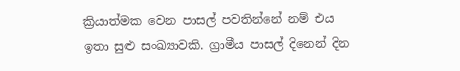ක්‍රියාත්මක වෙන පාසල් පවතින්නේ නම් එය ඉතා සුළු සංඛ්‍යාවකි. ග්‍රාමීය පාසල් දිනෙන් දින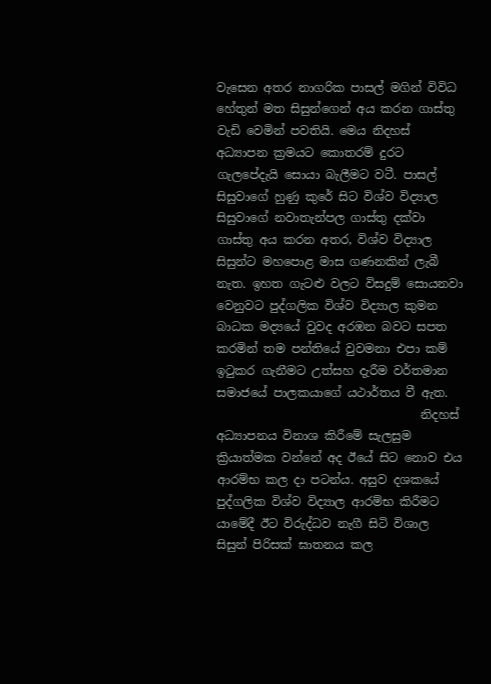වැසෙන අතර නාගරික පාසල් මගින් විවිධ හේතුන් මත සිසුන්ගෙන් අය කරන ගාස්තු වැඩි වෙමින් පවතියි. මෙය නිදහස් අධ්‍යාපන ක්‍රමයට කොතරම් දුරට ගැලපේදැයි සොයා බැලීමට වටී. පාසල් සිසුවාගේ හුණු කුරේ සිට විශ්ව විද්‍යාල සිසුවාගේ නවාතැන්පල ගාස්තු දක්වා ගාස්තු අය කරන අතර, විශ්ව විද්‍යාල සිසුන්ට මහපොළ මාස ගණනකින් ලැබී නැත. ඉහත ගැටළු වලට විසදුම් සොයනවා වෙනුවට පුද්ගලික විශ්ව විද්‍යාල කුමන බාධක මද්‍යයේ වුවද අරඹන බවට සපත කරමින් තම පන්තියේ වුවමනා එපා කම් ඉටුකර ගැනීමට උත්සහ දැරීම වර්තමාන සමාජයේ පාලකයාගේ යථාර්තය වී ඇත.
                                  නිදහස් අධ්‍යාපනය විනාශ කිරීමේ සැලසුම ක්‍රියාත්මක වන්නේ අද ඊයේ සිට නොව එය ආරම්භ කල දා පටන්ය. අසුව දශකයේ පුද්ගලික විශ්ව විද්‍යාල ආරම්භ කිරීමට යාමේදී ඊට විරුද්ධව නැගී සිටි විශාල සිසුන් පිරිසක් ඝාතනය කල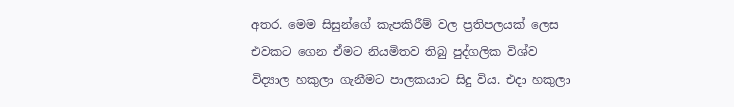අතර. මෙම සිසුන්ගේ කැපකිරීම් වල ප්‍රතිපලයක් ලෙස එවකට ගෙන ඒමට නියමිතව තිබු පුද්ගලික විශ්ව විද්‍යාල හකුලා ගැනීමට පාලකයාට සිදු විය. එදා හකුලා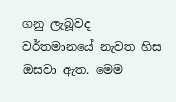ගනු ලැබූවද වර්තමානයේ නැවත හිස ඔසවා ඇත. මෙම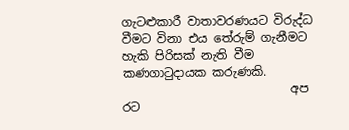ගැටළුකාරී වාතාවරණයට විරුද්ධ වීමට විනා එය තේරුම් ගැනීමට හැකි පිරිසක් නැති වීම කණගාටුදායක කරුණකි.
                            අප රට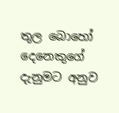තුල බොහෝ දෙනෙකුගේ දැනුමට අනුව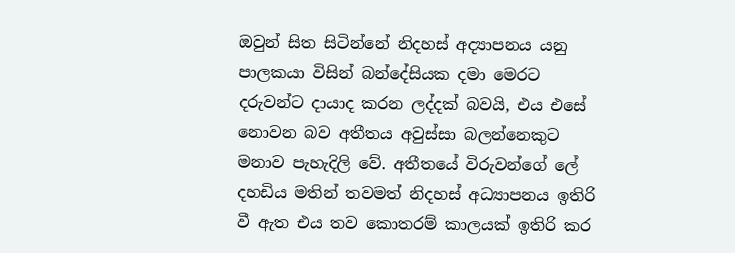ඔවුන් සිත සිටින්නේ නිදහස් අද්‍යාපනය යනු පාලකයා විසින් බන්දේසියක දමා මෙරට දරුවන්ට දායාද කරන ලද්දක් බවයි, එය එසේ නොවන බව අතීතය අවුස්සා බලන්නෙකුට මනාව පැහැදිලි වේ. අතීතයේ විරුවන්ගේ ලේ දහඩිය මතින් තවමත් නිදහස් අධ්‍යාපනය ඉතිරි වී ඇත එය තව කොතරම් කාලයක් ඉතිරි කර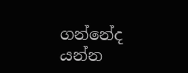ගන්නේද යන්න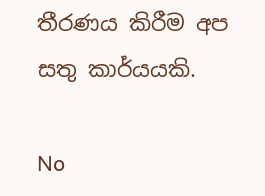තීරණය කිරීම අප සතු කාර්යයකි.

No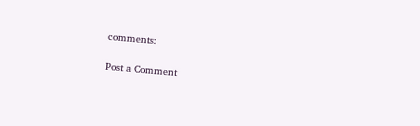comments:

Post a Comment